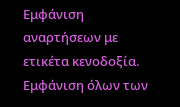Εμφάνιση αναρτήσεων με ετικέτα κενοδοξία. Εμφάνιση όλων των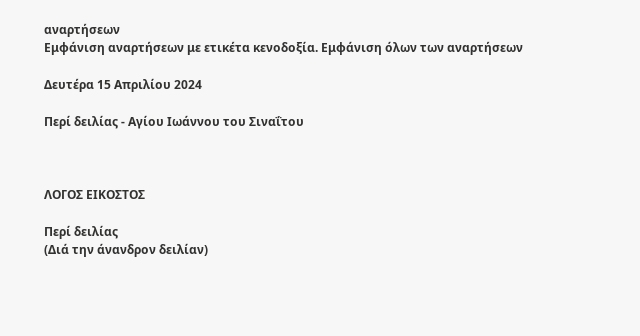αναρτήσεων
Εμφάνιση αναρτήσεων με ετικέτα κενοδοξία. Εμφάνιση όλων των αναρτήσεων

Δευτέρα 15 Απριλίου 2024

Περί δειλίας - Αγίου Ιωάννου του Σιναΐτου



ΛΟΓΟΣ ΕΙΚΟΣΤΟΣ

Περί δειλίας
(Διά την άνανδρον δειλίαν)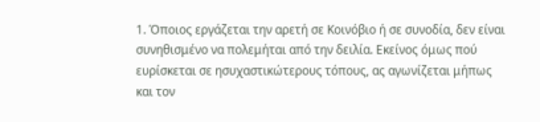1. Όποιος εργάζεται την αρετή σε Κοινόβιο ή σε συνοδία, δεν είναι συνηθισμένο να πολεμήται από την δειλία. Εκείνος όμως πού ευρίσκεται σε ησυχαστικώτερους τόπους, ας αγωνίζεται μήπως και τον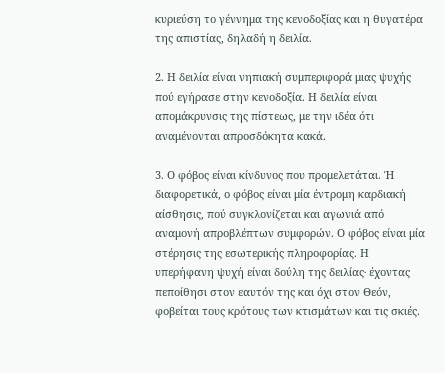κυριεύση το γέννημα της κενοδοξίας και η θυγατέρα της απιστίας, δηλαδή η δειλία.

2. Η δειλία είναι νηπιακή συμπεριφορά μιας ψυχής πού εγήρασε στην κενοδοξία. Η δειλία είναι απομάκρυνσις της πίστεως, με την ιδέα ότι αναμένονται απροσδόκητα κακά.

3. Ο φόβος είναι κίνδυνος που προμελετάται. Ή διαφορετικά, ο φόβος είναι μία έντρομη καρδιακή αίσθησις, πού συγκλονίζεται και αγωνιά από αναμονή απροβλέπτων συμφορών. Ο φόβος είναι μία στέρησις της εσωτερικής πληροφορίας. Η υπερήφανη ψυχή είναι δούλη της δειλίας∙ έχοντας πεποίθησι στον εαυτόν της και όχι στον Θεόν, φοβείται τους κρότους των κτισμάτων και τις σκιές.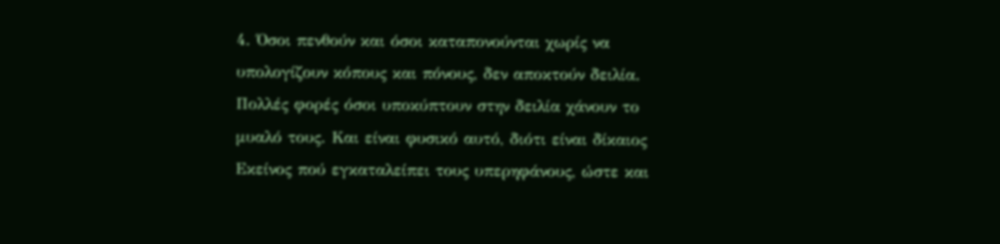4. Όσοι πενθούν και όσοι καταπονούνται χωρίς να υπολογίζουν κόπους και πόνους, δεν αποκτούν δειλία. Πολλές φορές όσοι υποκύπτουν στην δειλία χάνουν το μυαλό τους. Και είναι φυσικό αυτό, διότι είναι δίκαιος Εκείνος πού εγκαταλείπει τους υπερηφάνους, ώστε και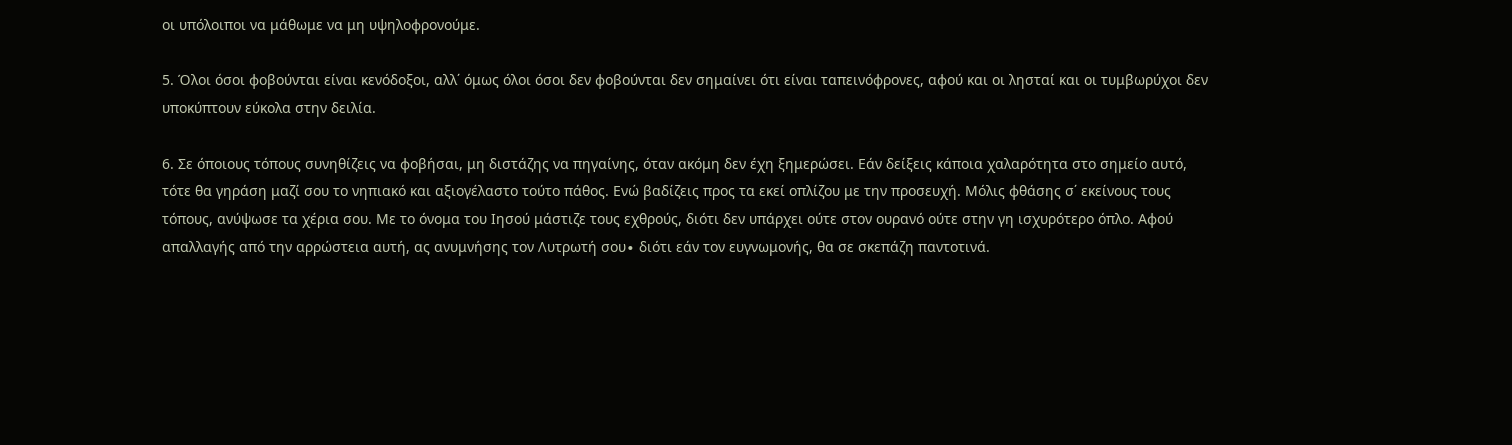οι υπόλοιποι να μάθωμε να μη υψηλοφρονούμε.

5. Όλοι όσοι φοβούνται είναι κενόδοξοι, αλλ΄ όμως όλοι όσοι δεν φοβούνται δεν σημαίνει ότι είναι ταπεινόφρονες, αφού και οι λησταί και οι τυμβωρύχοι δεν υποκύπτουν εύκολα στην δειλία.

6. Σε όποιους τόπους συνηθίζεις να φοβήσαι, μη διστάζης να πηγαίνης, όταν ακόμη δεν έχη ξημερώσει. Εάν δείξεις κάποια χαλαρότητα στο σημείο αυτό, τότε θα γηράση μαζί σου το νηπιακό και αξιογέλαστο τούτο πάθος. Ενώ βαδίζεις προς τα εκεί οπλίζου με την προσευχή. Μόλις φθάσης σ΄ εκείνους τους τόπους, ανύψωσε τα χέρια σου. Με το όνομα του Ιησού μάστιζε τους εχθρούς, διότι δεν υπάρχει ούτε στον ουρανό ούτε στην γη ισχυρότερο όπλο. Αφού απαλλαγής από την αρρώστεια αυτή, ας ανυμνήσης τον Λυτρωτή σου∙ διότι εάν τον ευγνωμονής, θα σε σκεπάζη παντοτινά.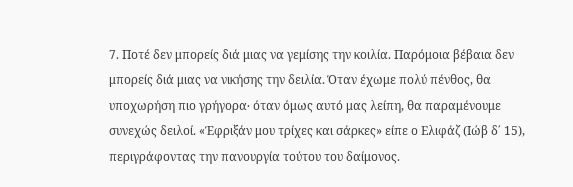7. Ποτέ δεν μπορείς διά μιας να γεμίσης την κοιλία. Παρόμοια βέβαια δεν μπορείς διά μιας να νικήσης την δειλία. Όταν έχωμε πολύ πένθος, θα υποχωρήση πιο γρήγορα∙ όταν όμως αυτό μας λείπη, θα παραμένουμε συνεχώς δειλοί. «Έφριξάν μου τρίχες και σάρκες» είπε ο Ελιφάζ (Ιώβ δ΄ 15), περιγράφοντας την πανουργία τούτου του δαίμονος.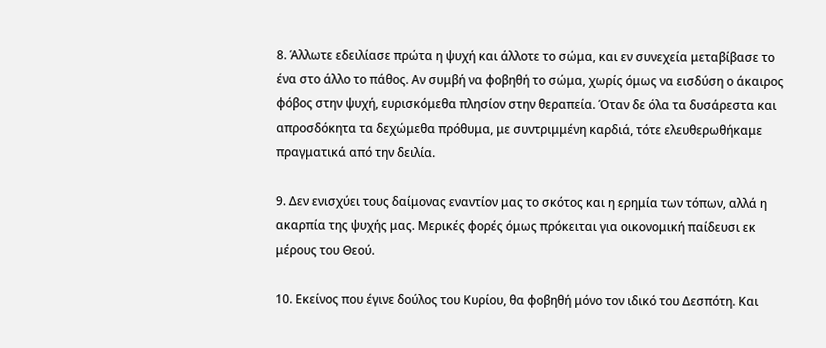8. Άλλωτε εδειλίασε πρώτα η ψυχή και άλλοτε το σώμα, και εν συνεχεία μεταβίβασε το ένα στο άλλο το πάθος. Αν συμβή να φοβηθή το σώμα, χωρίς όμως να εισδύση ο άκαιρος φόβος στην ψυχή, ευρισκόμεθα πλησίον στην θεραπεία. Όταν δε όλα τα δυσάρεστα και απροσδόκητα τα δεχώμεθα πρόθυμα, με συντριμμένη καρδιά, τότε ελευθερωθήκαμε πραγματικά από την δειλία.

9. Δεν ενισχύει τους δαίμονας εναντίον μας το σκότος και η ερημία των τόπων, αλλά η ακαρπία της ψυχής μας. Μερικές φορές όμως πρόκειται για οικονομική παίδευσι εκ μέρους του Θεού.

10. Εκείνος που έγινε δούλος του Κυρίου, θα φοβηθή μόνο τον ιδικό του Δεσπότη. Και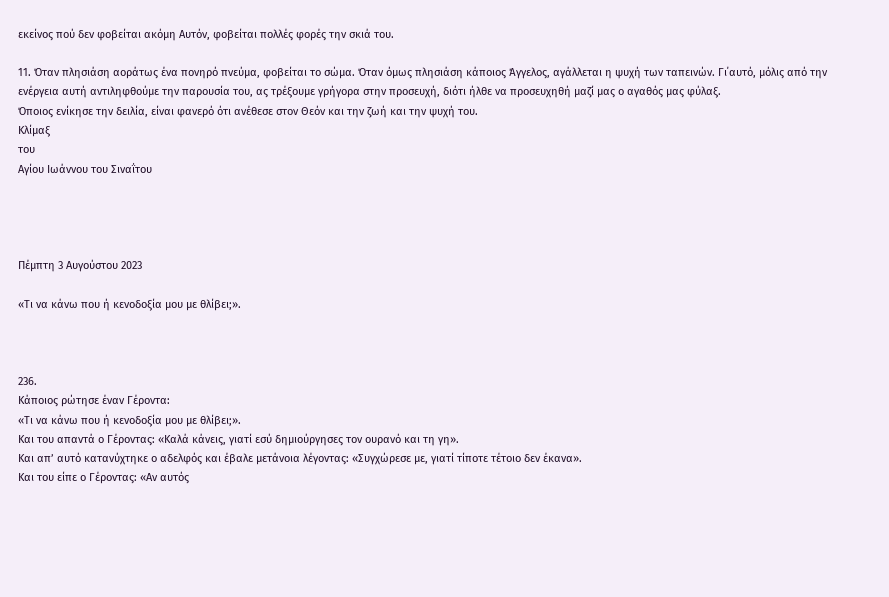εκείνος πού δεν φοβείται ακόμη Αυτόν, φοβείται πολλές φορές την σκιά του.

11. Όταν πλησιάση αοράτως ένα πονηρό πνεύμα, φοβείται το σώμα. Όταν όμως πλησιάση κάποιος Άγγελος, αγάλλεται η ψυχή των ταπεινών. Γι΄αυτό, μόλις από την ενέργεια αυτή αντιληφθούμε την παρουσία του, ας τρέξουμε γρήγορα στην προσευχή, διότι ήλθε να προσευχηθή μαζί μας ο αγαθός μας φύλαξ.
Όποιος ενίκησε την δειλία, είναι φανερό ότι ανέθεσε στον Θεόν και την ζωή και την ψυχή του.
Κλίμαξ
του
Αγίου Ιωάννου του Σιναΐτου




Πέμπτη 3 Αυγούστου 2023

«Τι να κάνω που ή κενοδοξία μου με θλίβει;».



236.
Κάποιος ρώτησε έναν Γέροντα:
«Τι να κάνω που ή κενοδοξία μου με θλίβει;».
Και του απαντά ο Γέροντας: «Καλά κάνεις, γιατί εσύ δημιούργησες τον ουρανό και τη γη».
Και απ’ αυτό κατανύχτηκε ο αδελφός και έβαλε μετάνοια λέγοντας: «Συγχώρεσε με, γιατί τίποτε τέτοιο δεν έκανα».
Και του είπε ο Γέροντας: «Αν αυτός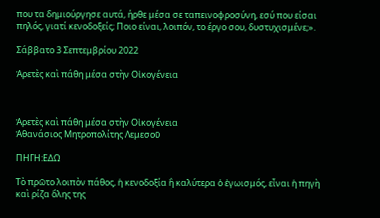που τα δημιούργησε αυτά, ήρθε μέσα σε ταπεινοφροσύνη, εσύ που είσαι πηλός, γιατί κενοδοξείς; Ποιο είναι, λοιπόν, το έργο σου, δυστυχισμένε;».

Σάββατο 3 Σεπτεμβρίου 2022

Ἀρετὲς καὶ πάθη μέσα στὴν Οἰκογένεια



Ἀρετὲς καὶ πάθη μέσα στὴν Οἰκογένεια
Ἀθανάσιος Μητροπολίτης Λεμεσοῦ

ΠΗΓΗ:ΕΔΩ

Τὸ πρῶτο λοιπὸν πάθος, ἡ κενοδοξία ἢ καλύτερα ὁ ἐγωισμός, εἶναι ἡ πηγὴ καὶ ρίζα ὅλης της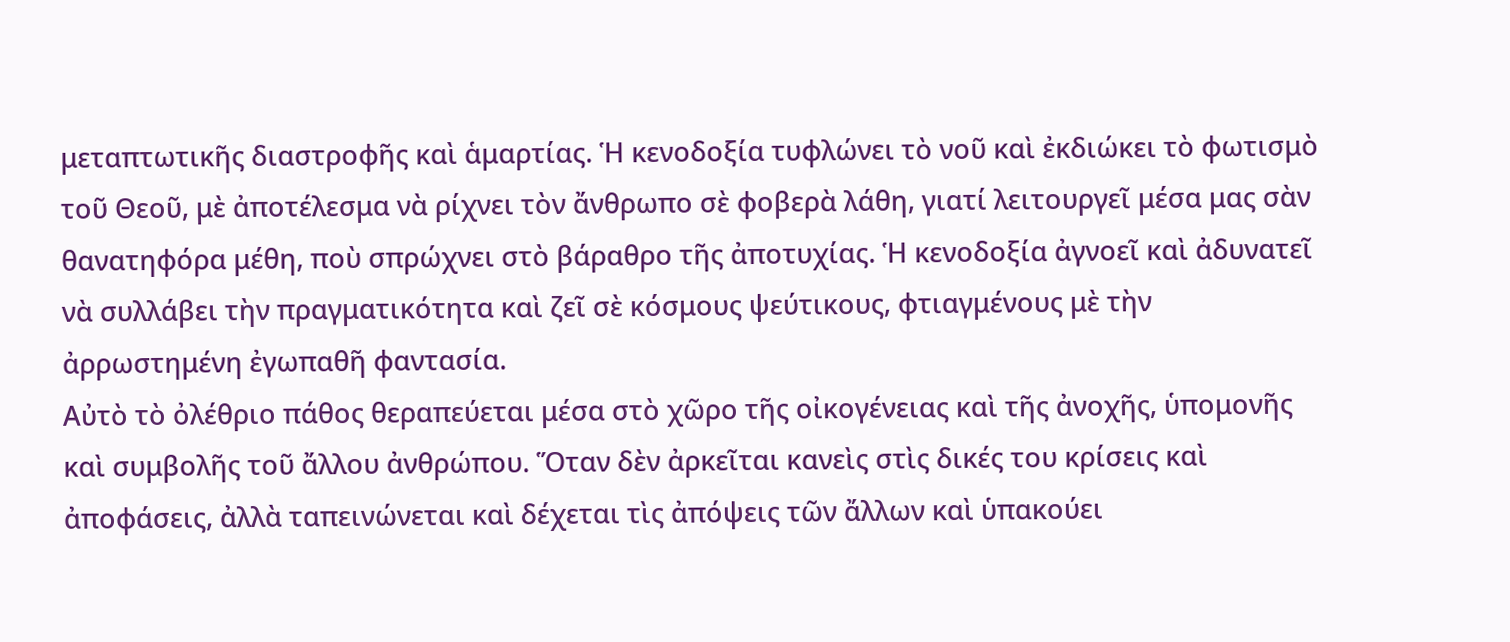μεταπτωτικῆς διαστροφῆς καὶ ἁμαρτίας. Ἡ κενοδοξία τυφλώνει τὸ νοῦ καὶ ἐκδιώκει τὸ φωτισμὸ τοῦ Θεοῦ, μὲ ἀποτέλεσμα νὰ ρίχνει τὸν ἄνθρωπο σὲ φοβερὰ λάθη, γιατί λειτουργεῖ μέσα μας σὰν θανατηφόρα μέθη, ποὺ σπρώχνει στὸ βάραθρο τῆς ἀποτυχίας. Ἡ κενοδοξία ἀγνοεῖ καὶ ἀδυνατεῖ νὰ συλλάβει τὴν πραγματικότητα καὶ ζεῖ σὲ κόσμους ψεύτικους, φτιαγμένους μὲ τὴν ἀρρωστημένη ἐγωπαθῆ φαντασία.
Αὐτὸ τὸ ὀλέθριο πάθος θεραπεύεται μέσα στὸ χῶρο τῆς οἰκογένειας καὶ τῆς ἀνοχῆς, ὑπομονῆς καὶ συμβολῆς τοῦ ἄλλου ἀνθρώπου. Ὅταν δὲν ἀρκεῖται κανεὶς στὶς δικές του κρίσεις καὶ ἀποφάσεις, ἀλλὰ ταπεινώνεται καὶ δέχεται τὶς ἀπόψεις τῶν ἄλλων καὶ ὑπακούει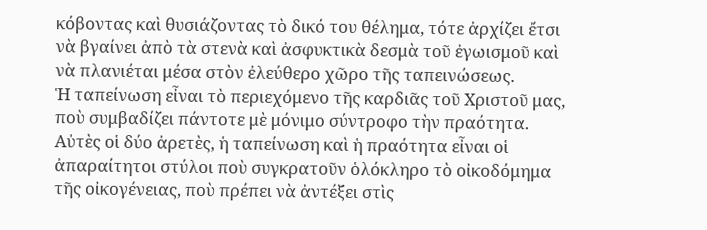κόβοντας καὶ θυσιάζοντας τὸ δικό του θέλημα, τότε ἀρχίζει ἔτσι νὰ βγαίνει ἀπὸ τὰ στενὰ καὶ ἀσφυκτικὰ δεσμὰ τοῦ ἐγωισμοῦ καὶ νὰ πλανιέται μέσα στὸν ἐλεύθερο χῶρο τῆς ταπεινώσεως.
Ἡ ταπείνωση εἶναι τὸ περιεχόμενο τῆς καρδιᾶς τοῦ Χριστοῦ μας, ποὺ συμβαδίζει πάντοτε μὲ μόνιμο σύντροφο τὴν πραότητα. Αὐτὲς οἱ δύο ἀρετὲς, ἡ ταπείνωση καὶ ἡ πραότητα εἶναι οἱ ἀπαραίτητοι στύλοι ποὺ συγκρατοῦν ὁλόκληρο τὸ οἰκοδόμημα τῆς οἰκογένειας, ποὺ πρέπει νὰ ἀντέξει στὶς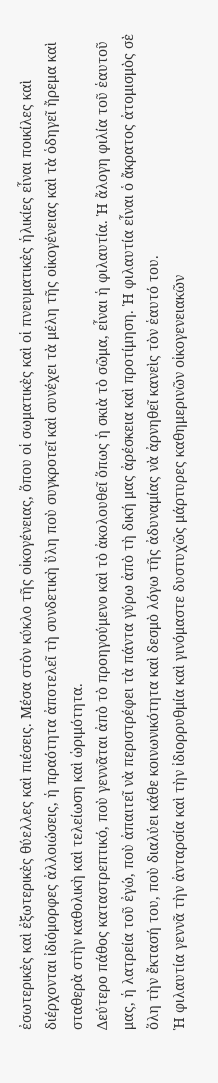ἐσωτερικὲς καὶ ἐξωτερικὲς θύελλες καὶ πιέσεις. Μέσα στὸν κύκλο τῆς οἰκογένειας, ὅπου οἱ σωματικὲς καὶ οἱ πνευματικὲς ἡλικίες εἶναι ποικίλες καὶ διέρχονται ἰδιόμορφες ἀλλοιώσεις, ἡ πραότητα ἀποτελεῖ τὴ συνδετικὴ ὕλη ποὺ συγκροτεῖ καὶ συνέχει τὰ μέλη τῆς οἰκογένειας καὶ τὰ ὁδηγεῖ ἤρεμα καὶ σταθερὰ στὴν καθολικὴ καὶ τελείωση καὶ ὡριμότητα.
Δεύτερο πάθος καταστρεπτικό, ποὺ γεννᾶται ἀπὸ τὸ προηγούμενο καὶ τὸ ἀκολουθεῖ ὅπως ἡ σκιὰ τὸ σῶμα, εἶναι ἡ φιλαυτία. Ἡ ἄλογη φιλία τοῦ ἑαυτοῦ μας, ἡ λατρεία τοῦ ἐγώ, ποὺ ἀπαιτεῖ νὰ περιστρέφει τὰ πάντα γύρω ἀπὸ τὴ δική μας ἀρέσκεια καὶ προτίμηση. Ἡ φιλαυτία εἶναι ὁ ἄκρατος ἀτομισμὸς σὲ ὅλη τὴν ἔκτασή του, ποὺ διαλύει κάθε κοινωνικότητα καὶ δεσμὸ λόγω τῆς ἀδυναμίας νὰ ἀρνηθεῖ κανεὶς τὸν ἑαυτό του.
Ἡ φιλαυτία γεννᾶ τὴν ἀνταρσία καὶ τὴν ἰδιορρυθμία καὶ γινόμαστε δυστυχῶς μάρτυρες καθημερινῶν οἰκογενειακῶν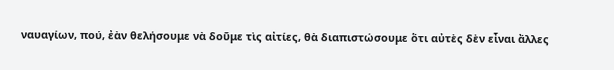ναυαγίων, πού, ἐὰν θελήσουμε νὰ δοῦμε τὶς αἰτίες, θὰ διαπιστώσουμε ὅτι αὐτὲς δὲν εἶναι ἄλλες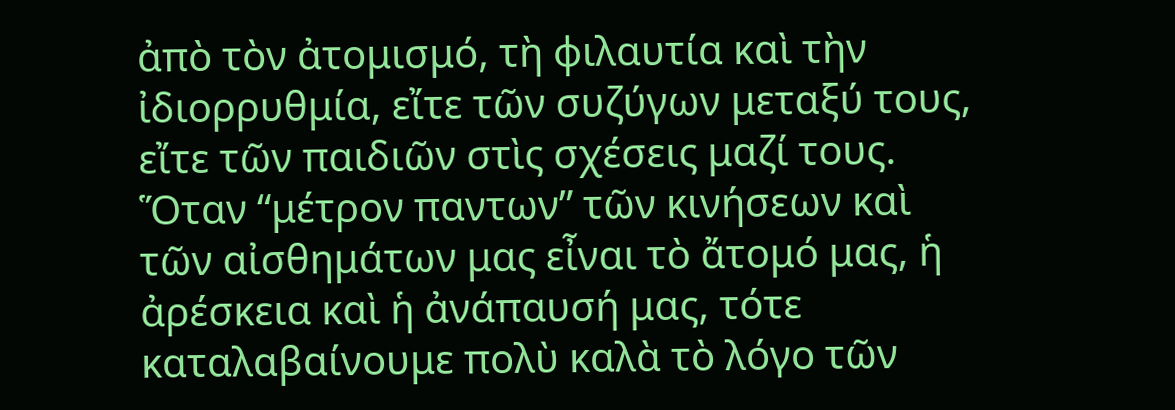ἀπὸ τὸν ἀτομισμό, τὴ φιλαυτία καὶ τὴν ἰδιορρυθμία, εἴτε τῶν συζύγων μεταξύ τους, εἴτε τῶν παιδιῶν στὶς σχέσεις μαζί τους. Ὅταν “μέτρον παντων” τῶν κινήσεων καὶ τῶν αἰσθημάτων μας εἶναι τὸ ἄτομό μας, ἡ ἀρέσκεια καὶ ἡ ἀνάπαυσή μας, τότε καταλαβαίνουμε πολὺ καλὰ τὸ λόγο τῶν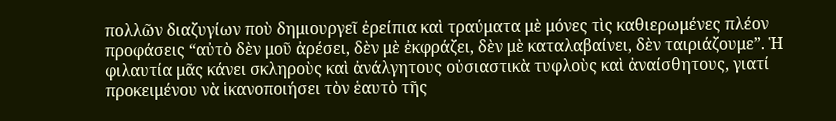πολλῶν διαζυγίων ποὺ δημιουργεῖ ἐρείπια καὶ τραύματα μὲ μόνες τὶς καθιερωμένες πλέον προφάσεις “αὐτὸ δὲν μοῦ ἀρέσει, δὲν μὲ ἐκφράζει, δὲν μὲ καταλαβαίνει, δὲν ταιριάζουμε”. Ἡ φιλαυτία μᾶς κάνει σκληροὺς καὶ ἀνάλγητους οὐσιαστικὰ τυφλοὺς καὶ ἀναίσθητους, γιατί προκειμένου νὰ ἱκανοποιήσει τὸν ἑαυτὸ τῆς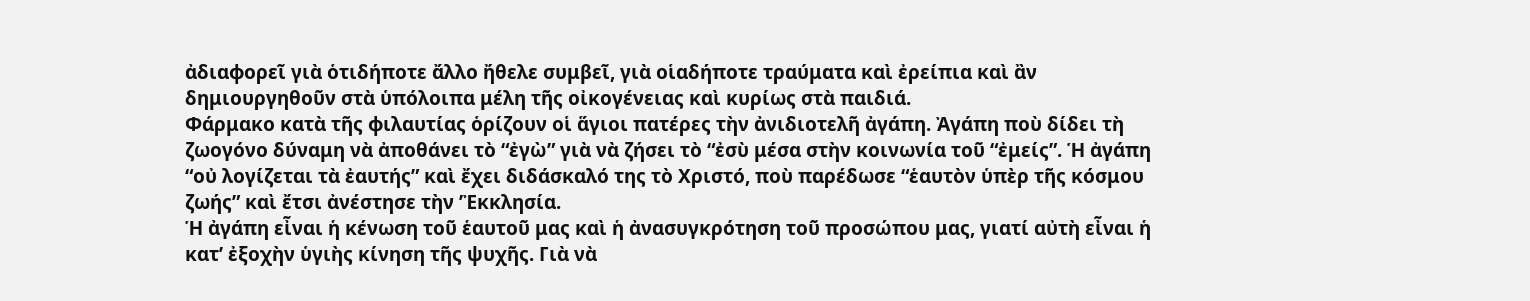ἀδιαφορεῖ γιὰ ὁτιδήποτε ἄλλο ἤθελε συμβεῖ, γιὰ οἱαδήποτε τραύματα καὶ ἐρείπια καὶ ἂν δημιουργηθοῦν στὰ ὑπόλοιπα μέλη τῆς οἰκογένειας καὶ κυρίως στὰ παιδιά.
Φάρμακο κατὰ τῆς φιλαυτίας ὁρίζουν οἱ ἅγιοι πατέρες τὴν ἀνιδιοτελῆ ἀγάπη. Ἀγάπη ποὺ δίδει τὴ ζωογόνο δύναμη νὰ ἀποθάνει τὸ “ἐγὼ” γιὰ νὰ ζήσει τὸ “ἐσὺ μέσα στὴν κοινωνία τοῦ “ἐμείς”. Ἡ ἀγάπη “οὐ λογίζεται τὰ ἐαυτής” καὶ ἔχει διδάσκαλό της τὸ Χριστό, ποὺ παρέδωσε “ἑαυτὸν ὑπὲρ τῆς κόσμου ζωής” καὶ ἔτσι ἀνέστησε τὴν ’Ἐκκλησία.
Ἡ ἀγάπη εἶναι ἡ κένωση τοῦ ἑαυτοῦ μας καὶ ἡ ἀνασυγκρότηση τοῦ προσώπου μας, γιατί αὐτὴ εἶναι ἡ κατ’ ἐξοχὴν ὑγιὴς κίνηση τῆς ψυχῆς. Γιὰ νὰ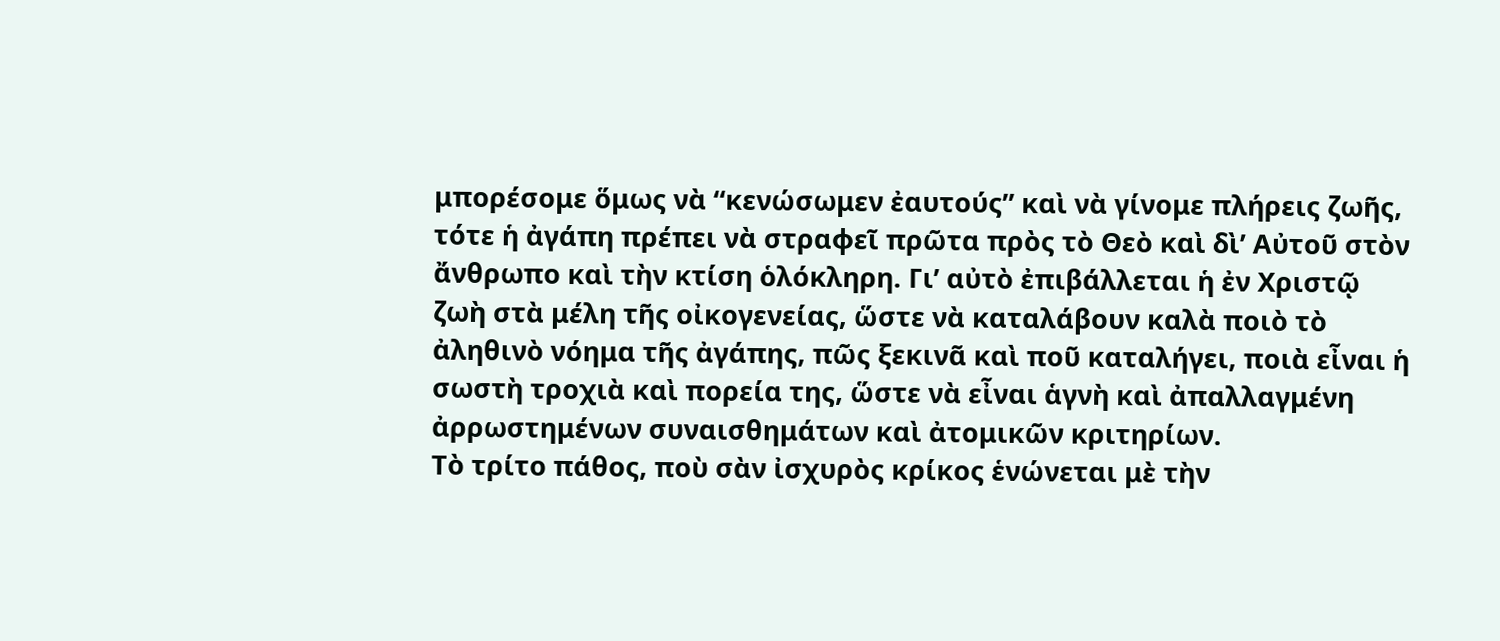μπορέσομε ὅμως νὰ “κενώσωμεν ἐαυτούς” καὶ νὰ γίνομε πλήρεις ζωῆς, τότε ἡ ἀγάπη πρέπει νὰ στραφεῖ πρῶτα πρὸς τὸ Θεὸ καὶ δὶ’ Αὐτοῦ στὸν ἄνθρωπο καὶ τὴν κτίση ὁλόκληρη. Γι’ αὐτὸ ἐπιβάλλεται ἡ ἐν Χριστῷ ζωὴ στὰ μέλη τῆς οἰκογενείας, ὥστε νὰ καταλάβουν καλὰ ποιὸ τὸ ἀληθινὸ νόημα τῆς ἀγάπης, πῶς ξεκινᾶ καὶ ποῦ καταλήγει, ποιὰ εἶναι ἡ σωστὴ τροχιὰ καὶ πορεία της, ὥστε νὰ εἶναι ἁγνὴ καὶ ἀπαλλαγμένη ἀρρωστημένων συναισθημάτων καὶ ἀτομικῶν κριτηρίων.
Τὸ τρίτο πάθος, ποὺ σὰν ἰσχυρὸς κρίκος ἑνώνεται μὲ τὴν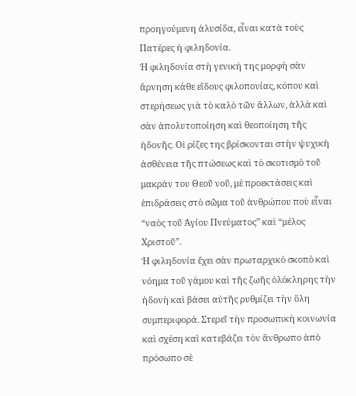προηγούμενη ἁλυσίδα, εἶναι κατὰ τοὺς Πατέρες ἡ φιληδονία.
Ἡ φιληδονία στὴ γενική της μορφὴ σὰν ἄρνηση κάθε εἴδους φιλοπονίας, κόπου καὶ στερήσεως γιὰ τὸ καλὸ τῶν ἄλλων, ἀλλὰ καὶ σὰν ἀπολυτοποίηση καὶ θεοποίηση τῆς ἡδονῆς. Οἱ ρίζες της βρίσκονται στὴν ψυχικὴ ἀσθένεια τῆς πτώσεως καὶ τὸ σκοτισμὸ τοῦ μακράν του Θεοῦ νοῦ, μὲ προεκτάσεις καὶ ἐπιδράσεις στὸ σῶμα τοῦ ἀνθρώπου ποὺ εἶναι “ναὸς τοῦ Ἁγίου Πνεύματος” καὶ “μέλος Χριστοῦ”.
Ἡ φιληδονία ἔχει σὰν πρωταρχικὸ σκοπὸ καὶ νόημα τοῦ γάμου καὶ τῆς ζωῆς ὁλόκληρης τὴν ἡδονὴ καὶ βάσει αὐτῆς ρυθμίζει τὴν ὅλη συμπεριφορά. Στερεῖ τὴν προσωπικὴ κοινωνία καὶ σχέση καὶ κατεβάζει τὸν ἄνθρωπο ἀπὸ πρόσωπο σὲ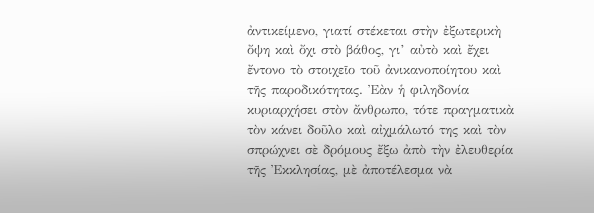ἀντικείμενο, γιατί στέκεται στὴν ἐξωτερικὴ ὄψη καὶ ὄχι στὸ βάθος, γι’ αὐτὸ καὶ ἔχει ἔντονο τὸ στοιχεῖο τοῦ ἀνικανοποίητου καὶ τῆς παροδικότητας. Ἐὰν ἡ φιληδονία κυριαρχήσει στὸν ἄνθρωπο, τότε πραγματικὰ τὸν κάνει δοῦλο καὶ αἰχμάλωτό της καὶ τὸν σπρώχνει σὲ δρόμους ἔξω ἀπὸ τὴν ἐλευθερία τῆς Ἐκκλησίας, μὲ ἀποτέλεσμα νὰ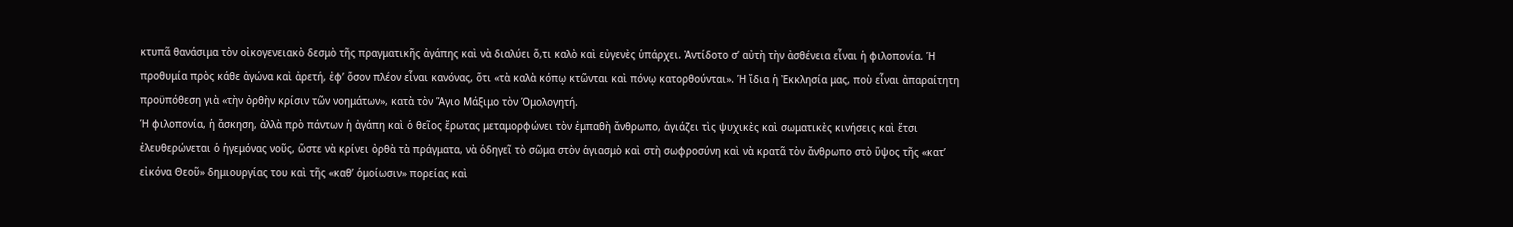κτυπᾶ θανάσιμα τὸν οἰκογενειακὸ δεσμὸ τῆς πραγματικῆς ἀγάπης καὶ νὰ διαλύει ὅ,τι καλὸ καὶ εὐγενὲς ὑπάρχει. Ἀντίδοτο σ’ αὐτὴ τὴν ἀσθένεια εἶναι ἡ φιλοπονία. Ἡ προθυμία πρὸς κάθε ἀγώνα καὶ ἀρετή, ἐφ’ ὅσον πλέον εἶναι κανόνας, ὅτι «τὰ καλὰ κόπῳ κτῶνται καὶ πόνῳ κατορθούνται». Ἡ ἴδια ἡ Ἐκκλησία μας, ποὺ εἶναι ἀπαραίτητη προϋπόθεση γιὰ «τὴν ὀρθὴν κρίσιν τῶν νοημάτων», κατὰ τὸν Ἅγιο Μάξιμο τὸν Ὁμολογητή.
Ἡ φιλοπονία, ἡ ἄσκηση, ἀλλὰ πρὸ πάντων ἡ ἀγάπη καὶ ὁ θεῖος ἔρωτας μεταμορφώνει τὸν ἐμπαθὴ ἄνθρωπο, ἁγιάζει τὶς ψυχικὲς καὶ σωματικὲς κινήσεις καὶ ἔτσι ἐλευθερώνεται ὁ ἡγεμόνας νοῦς, ὥστε νὰ κρίνει ὀρθὰ τὰ πράγματα, νὰ ὁδηγεῖ τὸ σῶμα στὸν ἁγιασμὸ καὶ στὴ σωφροσύνη καὶ νὰ κρατᾶ τὸν ἄνθρωπο στὸ ὕψος τῆς «κατ’ εἰκόνα Θεοῦ» δημιουργίας του καὶ τῆς «καθ’ ὁμοίωσιν» πορείας καὶ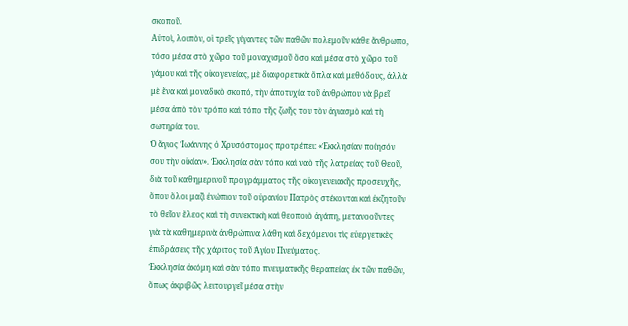σκοποῦ.
Αὐτοὶ, λοιπὸν, οἱ τρεῖς γίγαντες τῶν παθῶν πολεμοῦν κάθε ἄνθρωπο, τόσο μέσα στὸ χῶρο τοῦ μοναχισμοῦ ὅσο καὶ μέσα στὸ χῶρο τοῦ γάμου καὶ τῆς οἰκογενείας, μὲ διαφορετικὰ ὄπλα καὶ μεθόδους, ἀλλὰ μὲ ἕνα καὶ μοναδικὸ σκοπό, τὴν ἀποτυχία τοῦ ἀνθρώπου νὰ βρεῖ μέσα ἀπὸ τὸν τρόπο καὶ τόπο τῆς ζωῆς του τὸν ἁγιασμὸ καὶ τὴ σωτηρία του.
Ὁ ἅγιος Ἰωάννης ὁ Χρυσόστομος προτρέπει: «Ἐκκλησίαν ποίησόν σου τὴν οἰκίαν». Ἐκκλησία σὰν τόπο καὶ ναὸ τῆς λατρείας τοῦ Θεοῦ, διὰ τοῦ καθημερινοῦ προγράμματος τῆς οἰκογενειακῆς προσευχῆς, ὅπου ὅλοι μαζὶ ἐνώπιον τοῦ οὐρανίου Πατρὸς στέκονται καὶ ἐκζητοῦν τὸ θεῖον ἔλεος καὶ τὴ συνεκτικὴ καὶ θεοποιὸ ἀγάπη, μετανοοῦντες γιὰ τὰ καθημερινὰ ἀνθρώπινα λάθη καὶ δεχόμενοι τὶς εὐεργετικὲς ἐπιδράσεις τῆς χάριτος τοῦ Ἁγίου Πνεύματος.
Ἐκκλησία ἀκόμη καὶ σὰν τόπο πνευματικῆς θεραπείας ἐκ τῶν παθῶν, ὅπως ἀκριβῶς λειτουργεῖ μέσα στὴν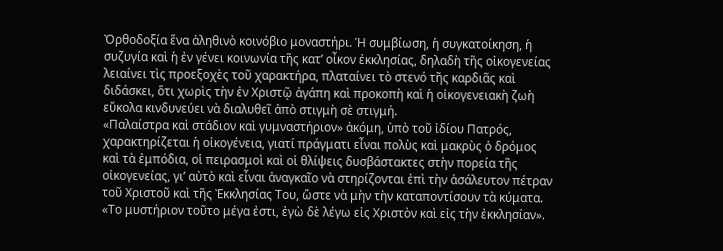Ὀρθοδοξία ἕνα ἀληθινὸ κοινόβιο μοναστήρι. Ἡ συμβίωση, ἡ συγκατοίκηση, ἡ συζυγία καὶ ἡ ἐν γένει κοινωνία τῆς κατ’ οἶκον ἐκκλησίας, δηλαδὴ τῆς οἰκογενείας λειαίνει τὶς προεξοχὲς τοῦ χαρακτήρα, πλαταίνει τὸ στενό τῆς καρδιᾶς καὶ διδάσκει, ὅτι χωρὶς τὴν ἐν Χριστῷ ἀγάπη καὶ προκοπὴ καὶ ἡ οἰκογενειακὴ ζωὴ εὔκολα κινδυνεύει νὰ διαλυθεῖ ἀπὸ στιγμὴ σὲ στιγμή.
«Παλαίστρα καὶ στάδιον καὶ γυμναστήριον» ἀκόμη, ὑπὸ τοῦ ἰδίου Πατρός, χαρακτηρίζεται ἡ οἰκογένεια, γιατί πράγματι εἶναι πολὺς καὶ μακρὺς ὁ δρόμος καὶ τὰ ἐμπόδια, οἱ πειρασμοὶ καὶ οἱ θλίψεις δυσβάστακτες στὴν πορεία τῆς οἰκογενείας, γι’ αὐτὸ καὶ εἶναι ἀναγκαῖο νὰ στηρίζονται ἐπὶ τὴν ἀσάλευτον πέτραν τοῦ Χριστοῦ καὶ τῆς Ἐκκλησίας Του, ὥστε νὰ μὴν τὴν καταποντίσουν τὰ κύματα.
«Το μυστήριον τοῦτο μέγα ἐστι, ἐγὼ δὲ λέγω εἰς Χριστὸν καὶ εἰς τὴν ἐκκλησίαν».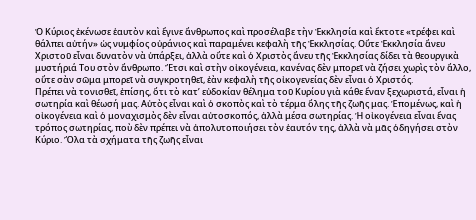Ὁ Κύριος ἐκένωσε ἑαυτὸν καὶ ἔγινε ἄνθρωπος καὶ προσέλαβε τὴν Ἐκκλησία καὶ ἔκτοτε «τρέφει καὶ θάλπει αὐτήν» ὡς νυμφίος οὐράνιος καὶ παραμένει κεφαλὴ τῆς Ἐκκλησίας. Οὔτε Ἐκκλησία ἄνευ Χριστοῦ εἶναι δυνατὸν νὰ ὑπάρξει, ἀλλὰ οὔτε καὶ ὁ Χριστὸς ἄνευ τῆς Ἐκκλησίας δίδει τὰ θεουργικὰ μυστήριά Του στὸν ἄνθρωπο. Ἔτσι καὶ στὴν οἰκογένεια, κανένας δὲν μπορεῖ νὰ ζήσει χωρὶς τὸν ἄλλο, οὔτε σὰν σῶμα μπορεῖ νὰ συγκροτηθεῖ, ἐὰν κεφαλὴ τῆς οἰκογενείας δὲν εἶναι ὁ Χριστός.
Πρέπει νὰ τονισθεῖ, ἐπίσης, ὅτι τὸ κατ’ εὐδοκίαν θέλημα τοῦ Κυρίου γιὰ κάθε ἕναν ξεχωριστά, εἶναι ἡ σωτηρία καὶ θέωσή μας. Αὐτὸς εἶναι καὶ ὁ σκοπὸς καὶ τὸ τέρμα ὅλης τῆς ζωῆς μας. Ἑπομένως, καὶ ἡ οἰκογένεια καὶ ὁ μοναχισμὸς δὲν εἶναι αὐτοσκοπός, ἀλλὰ μέσα σωτηρίας. Ἡ οἰκογένεια εἶναι ἕνας τρόπος σωτηρίας, ποὺ δὲν πρέπει νὰ ἀπολυτοποιήσει τὸν ἑαυτόν της, ἀλλὰ νὰ μᾶς ὁδηγήσει στὸν Κύριο. Ὅλα τὰ σχήματα τῆς ζωῆς εἶναι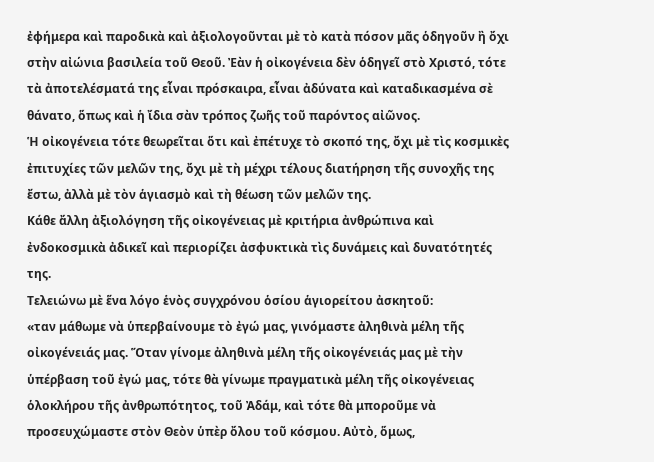ἐφήμερα καὶ παροδικὰ καὶ ἀξιολογοῦνται μὲ τὸ κατὰ πόσον μᾶς ὁδηγοῦν ἢ ὄχι στὴν αἰώνια βασιλεία τοῦ Θεοῦ. Ἐὰν ἡ οἰκογένεια δὲν ὁδηγεῖ στὸ Χριστό, τότε τὰ ἀποτελέσματά της εἶναι πρόσκαιρα, εἶναι ἀδύνατα καὶ καταδικασμένα σὲ θάνατο, ὅπως καὶ ἡ ἴδια σὰν τρόπος ζωῆς τοῦ παρόντος αἰῶνος.
Ἡ οἰκογένεια τότε θεωρεῖται ὅτι καὶ ἐπέτυχε τὸ σκοπό της, ὄχι μὲ τὶς κοσμικὲς ἐπιτυχίες τῶν μελῶν της, ὄχι μὲ τὴ μέχρι τέλους διατήρηση τῆς συνοχῆς της ἔστω, ἀλλὰ μὲ τὸν ἁγιασμὸ καὶ τὴ θέωση τῶν μελῶν της.
Κάθε ἄλλη ἀξιολόγηση τῆς οἰκογένειας μὲ κριτήρια ἀνθρώπινα καὶ ἐνδοκοσμικὰ ἀδικεῖ καὶ περιορίζει ἀσφυκτικὰ τὶς δυνάμεις καὶ δυνατότητές της.
Τελειώνω μὲ ἕνα λόγο ἑνὸς συγχρόνου ὁσίου ἁγιορείτου ἀσκητοῦ:
«ταν μάθωμε νὰ ὑπερβαίνουμε τὸ ἐγώ μας, γινόμαστε ἀληθινὰ μέλη τῆς οἰκογένειάς μας. Ὅταν γίνομε ἀληθινὰ μέλη τῆς οἰκογένειάς μας μὲ τὴν ὑπέρβαση τοῦ ἐγώ μας, τότε θὰ γίνωμε πραγματικὰ μέλη τῆς οἰκογένειας ὁλοκλήρου τῆς ἀνθρωπότητος, τοῦ Ἀδάμ, καὶ τότε θὰ μποροῦμε νὰ προσευχώμαστε στὸν Θεὸν ὑπὲρ ὄλου τοῦ κόσμου. Αὐτὸ, ὅμως,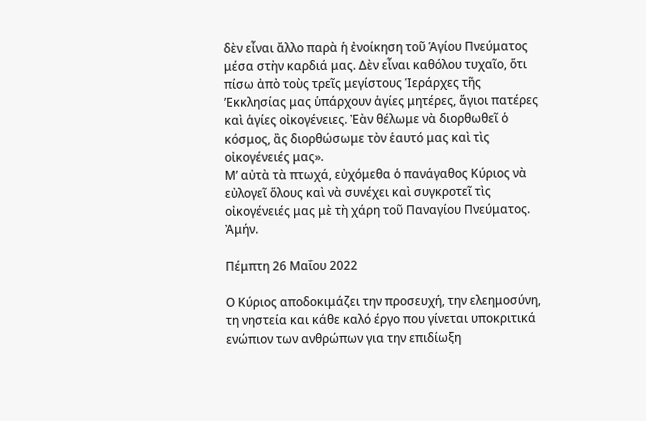δὲν εἶναι ἄλλο παρὰ ἡ ἐνοίκηση τοῦ Ἁγίου Πνεύματος μέσα στὴν καρδιά μας. Δὲν εἶναι καθόλου τυχαῖο, ὅτι πίσω ἀπὸ τοὺς τρεῖς μεγίστους Ἱεράρχες τῆς ’Εκκλησίας μας ὑπάρχουν ἁγίες μητέρες, ἅγιοι πατέρες καὶ ἁγίες οἰκογένειες. Ἐὰν θέλωμε νὰ διορθωθεῖ ὁ κόσμος, ἂς διορθώσωμε τὸν ἑαυτό μας καὶ τὶς οἰκογένειές μας».
Μ’ αὐτὰ τὰ πτωχά, εὐχόμεθα ὁ πανάγαθος Κύριος νὰ εὐλογεῖ ὅλους καὶ νὰ συνέχει καὶ συγκροτεῖ τὶς οἰκογένειές μας μὲ τὴ χάρη τοῦ Παναγίου Πνεύματος. Ἀμήν.

Πέμπτη 26 Μαΐου 2022

Ο Κύριος αποδοκιμάζει την προσευχή, την ελεημοσύνη, τη νηστεία και κάθε καλό έργο που γίνεται υποκριτικά ενώπιον των ανθρώπων για την επιδίωξη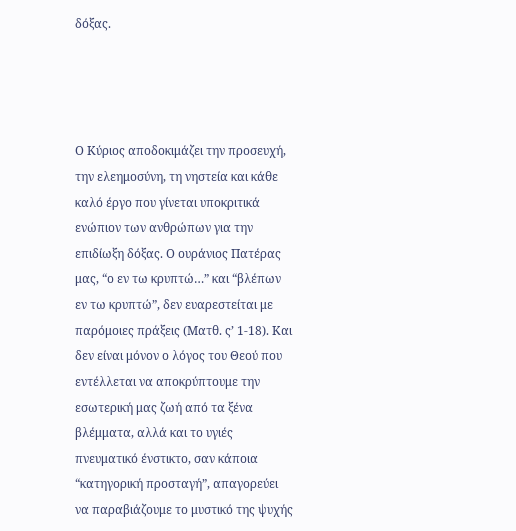δόξας.




Ο Κύριος αποδοκιμάζει την προσευχή, την ελεημοσύνη, τη νηστεία και κάθε καλό έργο που γίνεται υποκριτικά ενώπιον των ανθρώπων για την επιδίωξη δόξας. Ο ουράνιος Πατέρας μας, “ο εν τω κρυπτώ…” και “βλέπων εν τω κρυπτώ”, δεν ευαρεστείται με παρόμοιες πράξεις (Ματθ. ς’ 1-18). Και δεν είναι μόνον ο λόγος του Θεού που εντέλλεται να αποκρύπτουμε την εσωτερική μας ζωή από τα ξένα βλέμματα, αλλά και το υγιές πνευματικό ένστικτο, σαν κάποια “κατηγορική προσταγή”, απαγορεύει να παραβιάζουμε το μυστικό της ψυχής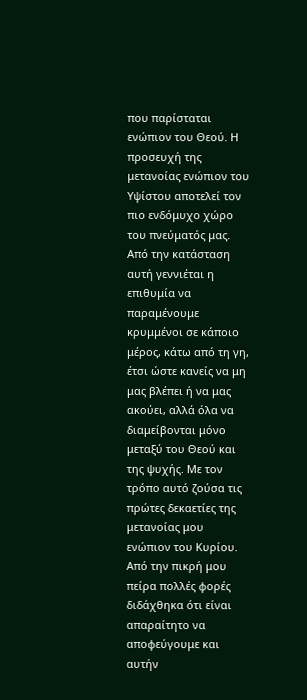που παρίσταται ενώπιον του Θεού. Η προσευχή της μετανοίας ενώπιον του Υψίστου αποτελεί τον πιο ενδόμυχο χώρο του πνεύματός μας. Από την κατάσταση αυτή γεννιέται η επιθυμία να παραμένουμε κρυμμένοι σε κάποιο μέρος, κάτω από τη γη, έτσι ώστε κανείς να μη μας βλέπει ή να μας ακούει, αλλά όλα να διαμείβονται μόνο μεταξύ του Θεού και της ψυχής. Με τον τρόπο αυτό ζούσα τις πρώτες δεκαετίες της μετανοίας μου ενώπιον του Κυρίου. Από την πικρή μου πείρα πολλές φορές διδάχθηκα ότι είναι απαραίτητο να αποφεύγουμε και αυτήν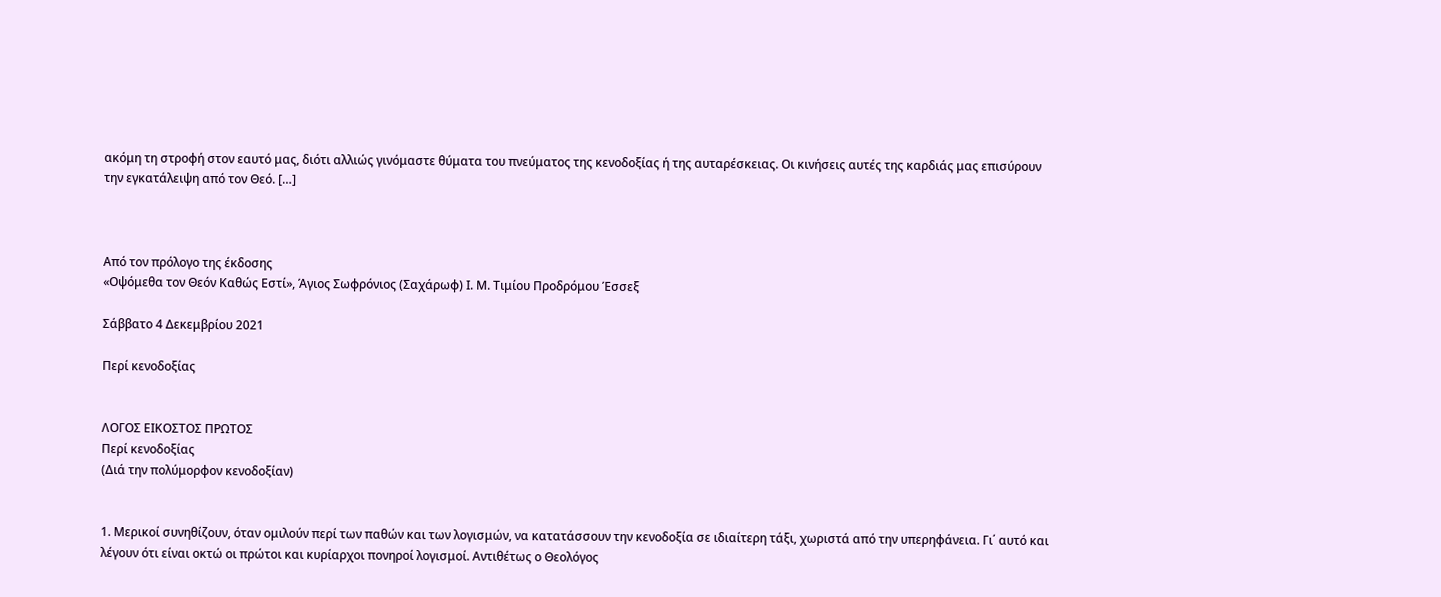ακόμη τη στροφή στον εαυτό μας, διότι αλλιώς γινόμαστε θύματα του πνεύματος της κενοδοξίας ή της αυταρέσκειας. Οι κινήσεις αυτές της καρδιάς μας επισύρουν την εγκατάλειψη από τον Θεό. […]



Από τον πρόλογο της έκδοσης
«Οψόμεθα τον Θεόν Καθώς Εστί», Άγιος Σωφρόνιος (Σαχάρωφ) Ι. Μ. Τιμίου Προδρόμου Έσσεξ

Σάββατο 4 Δεκεμβρίου 2021

Περί κενοδοξίας


ΛΟΓΟΣ ΕΙΚΟΣΤΟΣ ΠΡΩΤΟΣ
Περί κενοδοξίας
(Διά την πολύμορφον κενοδοξίαν)


1. Μερικοί συνηθίζουν, όταν ομιλούν περί των παθών και των λογισμών, να κατατάσσουν την κενοδοξία σε ιδιαίτερη τάξι, χωριστά από την υπερηφάνεια. Γι΄ αυτό και λέγουν ότι είναι οκτώ οι πρώτοι και κυρίαρχοι πονηροί λογισμοί. Αντιθέτως ο Θεολόγος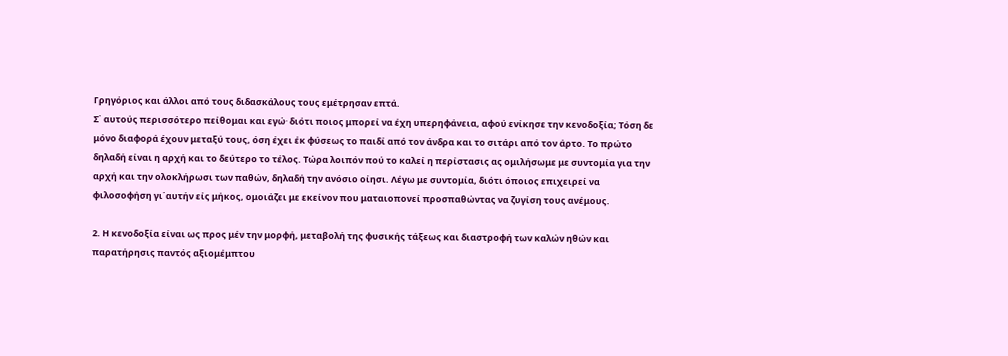Γρηγόριος και άλλοι από τους διδασκάλους τους εμέτρησαν επτά.
Σ΄ αυτούς περισσότερο πείθομαι και εγώ∙ διότι ποιος μπορεί να έχη υπερηφάνεια, αφού ενίκησε την κενοδοξία; Τόση δε μόνο διαφορά έχουν μεταξύ τους, όση έχει έκ φύσεως το παιδί από τον άνδρα και το σιτάρι από τον άρτο. Το πρώτο δηλαδή είναι η αρχή και το δεύτερο το τέλος. Τώρα λοιπόν πού το καλεί η περίστασις ας ομιλήσωμε με συντομία για την αρχή και την ολοκλήρωσι των παθών, δηλαδή την ανόσιο οίησι. Λέγω με συντομία, διότι όποιος επιχειρεί να φιλοσοφήση γι΄αυτήν είς μήκος, ομοιάζει με εκείνον που ματαιοπονεί προσπαθώντας να ζυγίση τους ανέμους.

2. Η κενοδοξία είναι ως προς μέν την μορφή, μεταβολή της φυσικής τάξεως και διαστροφή των καλών ηθών και παρατήρησις παντός αξιομέμπτου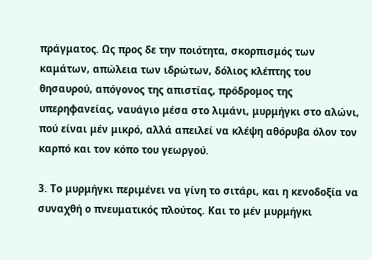πράγματος. Ως προς δε την ποιότητα, σκορπισμός των καμάτων, απώλεια των ιδρώτων, δόλιος κλέπτης του θησαυρού, απόγονος της απιστίας, πρόδρομος της υπερηφανείας, ναυάγιο μέσα στο λιμάνι, μυρμήγκι στο αλώνι, πού είναι μέν μικρό, αλλά απειλεί να κλέψη αθόρυβα όλον τον καρπό και τον κόπο του γεωργού.

3. Το μυρμήγκι περιμένει να γίνη το σιτάρι, και η κενοδοξία να συναχθή ο πνευματικός πλούτος. Και το μέν μυρμήγκι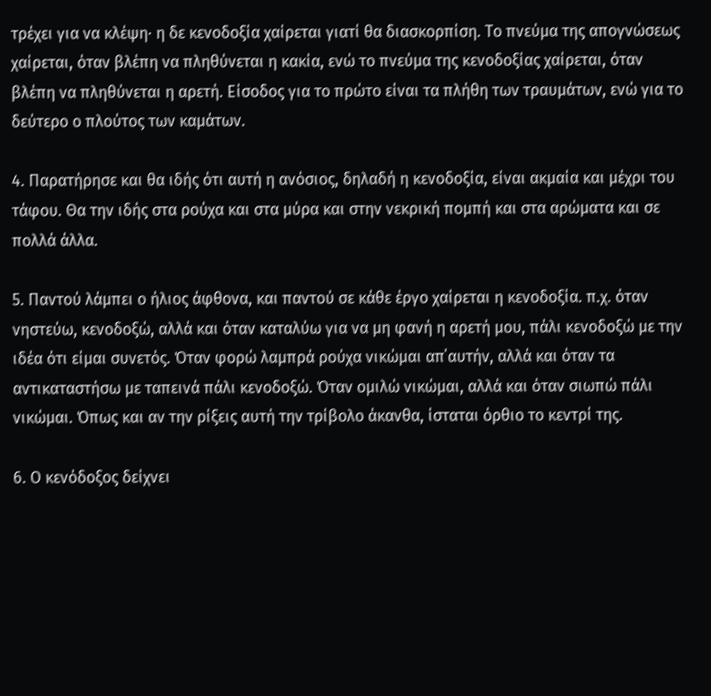τρέχει για να κλέψη∙ η δε κενοδοξία χαίρεται γιατί θα διασκορπίση. Το πνεύμα της απογνώσεως χαίρεται, όταν βλέπη να πληθύνεται η κακία, ενώ το πνεύμα της κενοδοξίας χαίρεται, όταν βλέπη να πληθύνεται η αρετή. Είσοδος για το πρώτο είναι τα πλήθη των τραυμάτων, ενώ για το δεύτερο ο πλούτος των καμάτων.

4. Παρατήρησε και θα ιδής ότι αυτή η ανόσιος, δηλαδή η κενοδοξία, είναι ακμαία και μέχρι του τάφου. Θα την ιδής στα ρούχα και στα μύρα και στην νεκρική πομπή και στα αρώματα και σε πολλά άλλα.

5. Παντού λάμπει ο ήλιος άφθονα, και παντού σε κάθε έργο χαίρεται η κενοδοξία. π.χ. όταν νηστεύω, κενοδοξώ, αλλά και όταν καταλύω για να μη φανή η αρετή μου, πάλι κενοδοξώ με την ιδέα ότι είμαι συνετός. Όταν φορώ λαμπρά ρούχα νικώμαι απ΄αυτήν, αλλά και όταν τα αντικαταστήσω με ταπεινά πάλι κενοδοξώ. Όταν ομιλώ νικώμαι, αλλά και όταν σιωπώ πάλι νικώμαι. Όπως και αν την ρίξεις αυτή την τρίβολο άκανθα, ίσταται όρθιο το κεντρί της.

6. Ο κενόδοξος δείχνει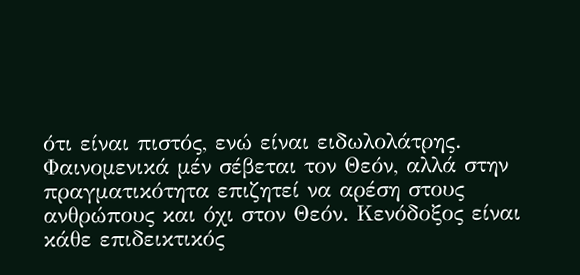ότι είναι πιστός, ενώ είναι ειδωλολάτρης. Φαινομενικά μέν σέβεται τον Θεόν, αλλά στην πραγματικότητα επιζητεί να αρέση στους ανθρώπους και όχι στον Θεόν. Κενόδοξος είναι κάθε επιδεικτικός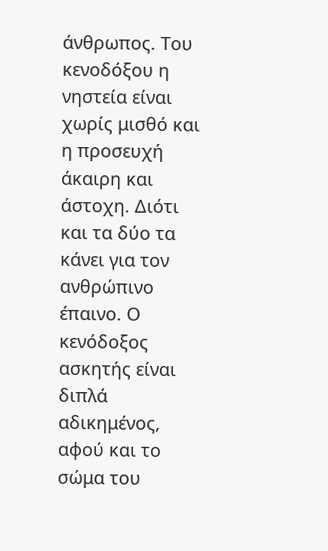άνθρωπος. Του κενοδόξου η νηστεία είναι χωρίς μισθό και η προσευχή άκαιρη και άστοχη. Διότι και τα δύο τα κάνει για τον ανθρώπινο έπαινο. Ο κενόδοξος ασκητής είναι διπλά αδικημένος, αφού και το σώμα του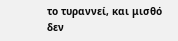το τυραννεί, και μισθό δεν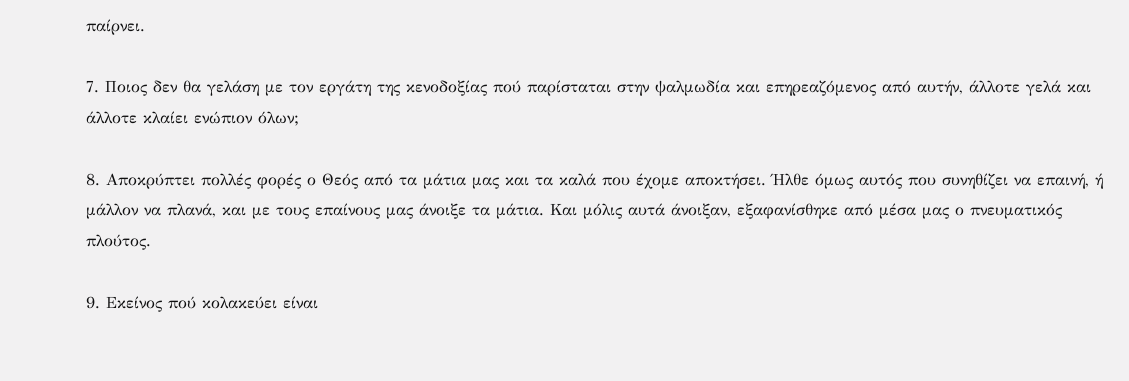παίρνει.

7. Ποιος δεν θα γελάση με τον εργάτη της κενοδοξίας πού παρίσταται στην ψαλμωδία και επηρεαζόμενος από αυτήν, άλλοτε γελά και άλλοτε κλαίει ενώπιον όλων;

8. Αποκρύπτει πολλές φορές ο Θεός από τα μάτια μας και τα καλά που έχομε αποκτήσει. Ήλθε όμως αυτός που συνηθίζει να επαινή, ή μάλλον να πλανά, και με τους επαίνους μας άνοιξε τα μάτια. Και μόλις αυτά άνοιξαν, εξαφανίσθηκε από μέσα μας ο πνευματικός πλούτος.

9. Εκείνος πού κολακεύει είναι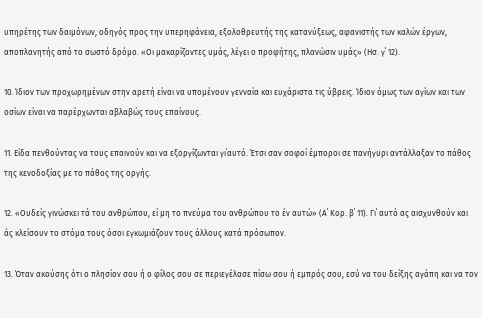υπηρέτης των δαιμόνων, οδηγός προς την υπερηφάνεια, εξολοθρευτής της κατανύξεως, αφανιστής των καλών έργων, αποπλανητής από το σωστό δρόμο. «Οι μακαρίζοντες υμάς, λέγει ο προφήτης, πλανώσιν υμάς» (Ησ. γ΄ 12).

10. Ίδιον των προχωρημένων στην αρετή είναι να υπομένουν γενναία και ευχάριστα τις ύβρεις. Ίδιον όμως των αγίων και των οσίων είναι να παρέρχωνται αβλαβώς τους επαίνους.

11. Είδα πενθούντας να τους επαινούν και να εξοργίζωνται γι΄αυτό. Έτσι σαν σοφοί έμποροι σε πανήγυρι αντάλλαξαν το πάθος της κενοδοξίας με το πάθος της οργής.

12. «Ουδείς γινώσκει τά του ανθρώπου, εί μη το πνεύμα του ανθρώπου το έν αυτώ» (Α΄ Κορ. β΄ 11). Γι΄ αυτό ας αισχυνθούν και άς κλείσουν το στόμα τους όσοι εγκωμιάζουν τους άλλους κατά πρόσωπον.

13. Όταν ακούσης ότι ο πλησίον σου ή ο φίλος σου σε περιεγέλασε πίσω σου ή εμπρός σου, εσύ να του δείξης αγάπη και να τον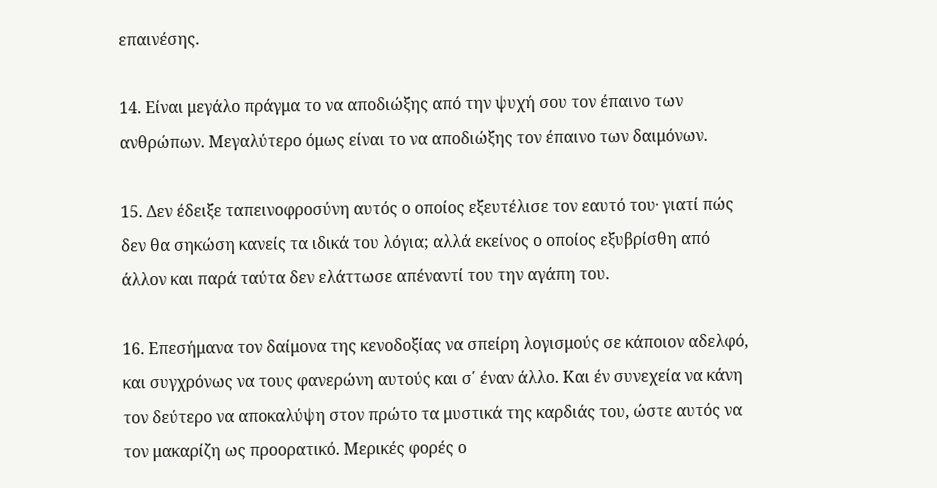επαινέσης.

14. Είναι μεγάλο πράγμα το να αποδιώξης από την ψυχή σου τον έπαινο των ανθρώπων. Μεγαλύτερο όμως είναι το να αποδιώξης τον έπαινο των δαιμόνων.

15. Δεν έδειξε ταπεινοφροσύνη αυτός ο οποίος εξευτέλισε τον εαυτό του∙ γιατί πώς δεν θα σηκώση κανείς τα ιδικά του λόγια; αλλά εκείνος ο οποίος εξυβρίσθη από άλλον και παρά ταύτα δεν ελάττωσε απέναντί του την αγάπη του.

16. Επεσήμανα τον δαίμονα της κενοδοξίας να σπείρη λογισμούς σε κάποιον αδελφό, και συγχρόνως να τους φανερώνη αυτούς και σ΄ έναν άλλο. Και έν συνεχεία να κάνη τον δεύτερο να αποκαλύψη στον πρώτο τα μυστικά της καρδιάς του, ώστε αυτός να τον μακαρίζη ως προορατικό. Μερικές φορές ο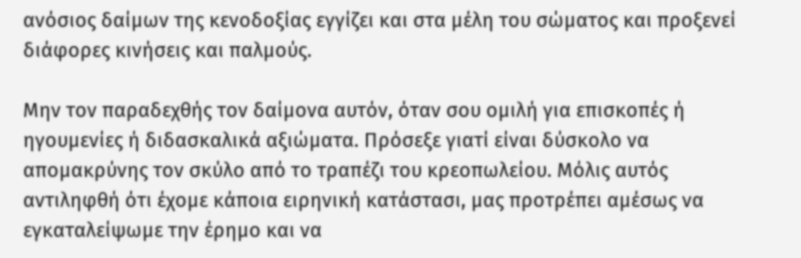ανόσιος δαίμων της κενοδοξίας εγγίζει και στα μέλη του σώματος και προξενεί διάφορες κινήσεις και παλμούς.

Μην τον παραδεχθής τον δαίμονα αυτόν, όταν σου ομιλή για επισκοπές ή ηγουμενίες ή διδασκαλικά αξιώματα. Πρόσεξε γιατί είναι δύσκολο να απομακρύνης τον σκύλο από το τραπέζι του κρεοπωλείου. Μόλις αυτός αντιληφθή ότι έχομε κάποια ειρηνική κατάστασι, μας προτρέπει αμέσως να εγκαταλείψωμε την έρημο και να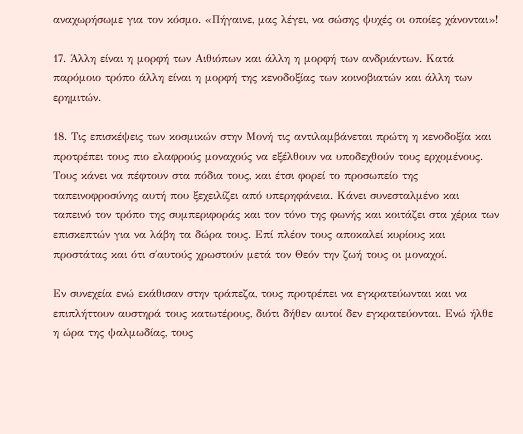αναχωρήσωμε για τον κόσμο. «Πήγαινε, μας λέγει, να σώσης ψυχές οι οποίες χάνονται»!

17. Άλλη είναι η μορφή των Αιθιόπων και άλλη η μορφή των ανδριάντων. Κατά παρόμοιο τρόπο άλλη είναι η μορφή της κενοδοξίας των κοινοβιατών και άλλη των ερημιτών.

18. Τις επισκέψεις των κοσμικών στην Μονή τις αντιλαμβάνεται πρώτη η κενοδοξία και προτρέπει τους πιο ελαφρούς μοναχούς να εξέλθουν να υποδεχθούν τους ερχομένους. Τους κάνει να πέφτουν στα πόδια τους, και έτσι φορεί το προσωπείο της ταπεινοφροσύνης αυτή που ξεχειλίζει από υπερηφάνεια. Κάνει συνεσταλμένο και ταπεινό τον τρόπο της συμπεριφοράς και τον τόνο της φωνής και κοιτάζει στα χέρια των επισκεπτών για να λάβη τα δώρα τους. Επί πλέον τους αποκαλεί κυρίους και προστάτας και ότι σ΄αυτούς χρωστούν μετά τον Θεόν την ζωή τους οι μοναχοί.

Εν συνεχεία ενώ εκάθισαν στην τράπεζα, τους προτρέπει να εγκρατεύωνται και να επιπλήττουν αυστηρά τους κατωτέρους, διότι δήθεν αυτοί δεν εγκρατεύονται. Ενώ ήλθε η ώρα της ψαλμωδίας, τους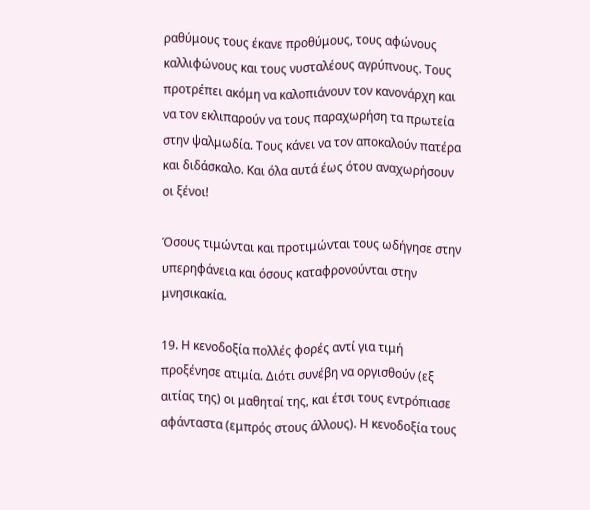ραθύμους τους έκανε προθύμους, τους αφώνους καλλιφώνους και τους νυσταλέους αγρύπνους. Τους προτρέπει ακόμη να καλοπιάνουν τον κανονάρχη και να τον εκλιπαρούν να τους παραχωρήση τα πρωτεία στην ψαλμωδία. Τους κάνει να τον αποκαλούν πατέρα και διδάσκαλο. Και όλα αυτά έως ότου αναχωρήσουν οι ξένοι!

Όσους τιμώνται και προτιμώνται τους ωδήγησε στην υπερηφάνεια και όσους καταφρονούνται στην μνησικακία.

19. Η κενοδοξία πολλές φορές αντί για τιμή προξένησε ατιμία. Διότι συνέβη να οργισθούν (εξ αιτίας της) οι μαθηταί της, και έτσι τους εντρόπιασε αφάνταστα (εμπρός στους άλλους). Η κενοδοξία τους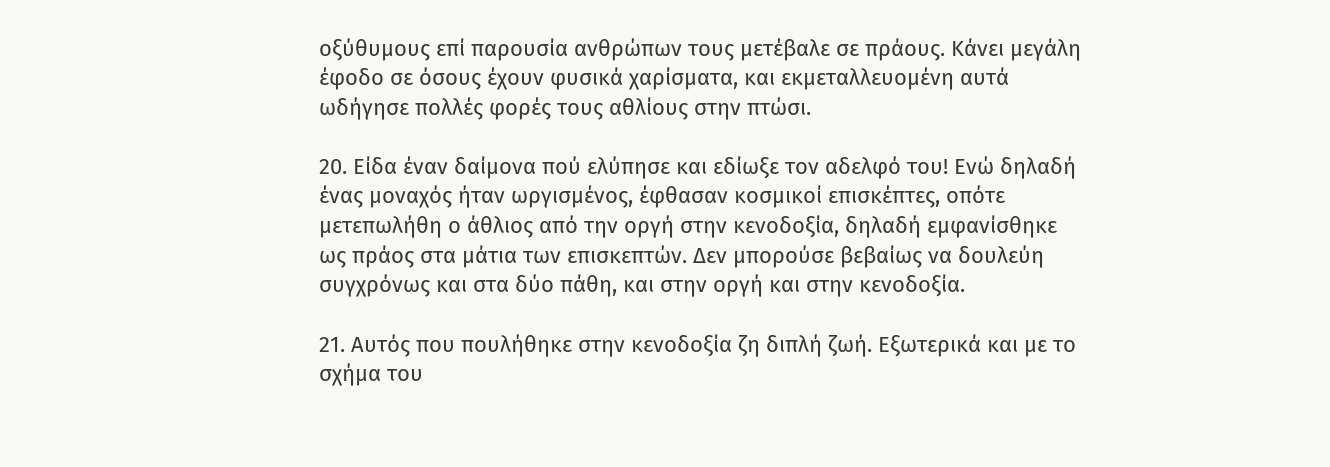οξύθυμους επί παρουσία ανθρώπων τους μετέβαλε σε πράους. Κάνει μεγάλη έφοδο σε όσους έχουν φυσικά χαρίσματα, και εκμεταλλευομένη αυτά ωδήγησε πολλές φορές τους αθλίους στην πτώσι.

20. Είδα έναν δαίμονα πού ελύπησε και εδίωξε τον αδελφό του! Ενώ δηλαδή ένας μοναχός ήταν ωργισμένος, έφθασαν κοσμικοί επισκέπτες, οπότε μετεπωλήθη ο άθλιος από την οργή στην κενοδοξία, δηλαδή εμφανίσθηκε ως πράος στα μάτια των επισκεπτών. Δεν μπορούσε βεβαίως να δουλεύη συγχρόνως και στα δύο πάθη, και στην οργή και στην κενοδοξία.

21. Αυτός που πουλήθηκε στην κενοδοξία ζη διπλή ζωή. Εξωτερικά και με το σχήμα του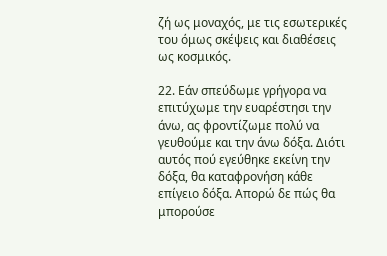ζή ως μοναχός, με τις εσωτερικές του όμως σκέψεις και διαθέσεις ως κοσμικός.

22. Εάν σπεύδωμε γρήγορα να επιτύχωμε την ευαρέστησι την άνω, ας φροντίζωμε πολύ να γευθούμε και την άνω δόξα. Διότι αυτός πού εγεύθηκε εκείνη την δόξα, θα καταφρονήση κάθε επίγειο δόξα. Απορώ δε πώς θα μπορούσε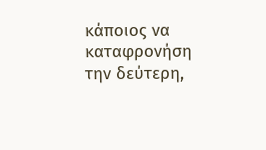κάποιος να καταφρονήση την δεύτερη,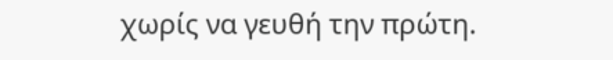χωρίς να γευθή την πρώτη.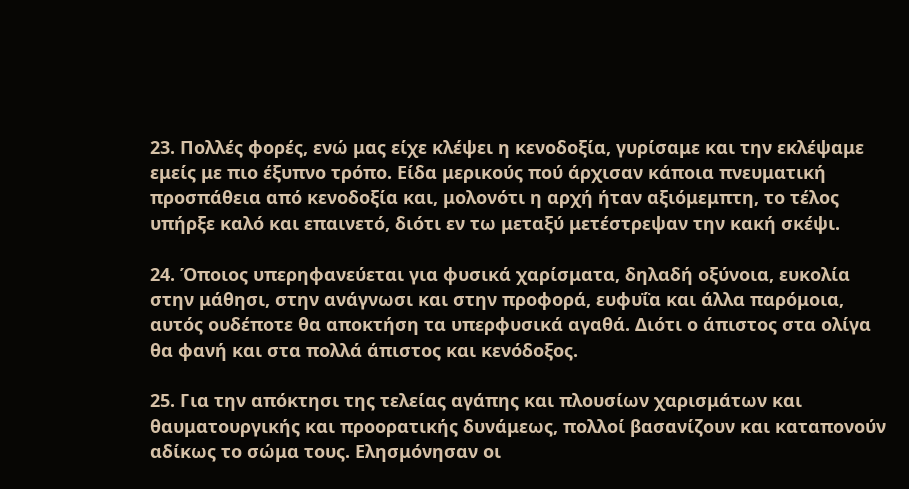23. Πολλές φορές, ενώ μας είχε κλέψει η κενοδοξία, γυρίσαμε και την εκλέψαμε εμείς με πιο έξυπνο τρόπο. Είδα μερικούς πού άρχισαν κάποια πνευματική προσπάθεια από κενοδοξία και, μολονότι η αρχή ήταν αξιόμεμπτη, το τέλος υπήρξε καλό και επαινετό, διότι εν τω μεταξύ μετέστρεψαν την κακή σκέψι.

24. Όποιος υπερηφανεύεται για φυσικά χαρίσματα, δηλαδή οξύνοια, ευκολία στην μάθησι, στην ανάγνωσι και στην προφορά, ευφυΐα και άλλα παρόμοια, αυτός ουδέποτε θα αποκτήση τα υπερφυσικά αγαθά. Διότι ο άπιστος στα ολίγα θα φανή και στα πολλά άπιστος και κενόδοξος.

25. Για την απόκτησι της τελείας αγάπης και πλουσίων χαρισμάτων και θαυματουργικής και προορατικής δυνάμεως, πολλοί βασανίζουν και καταπονούν αδίκως το σώμα τους. Ελησμόνησαν οι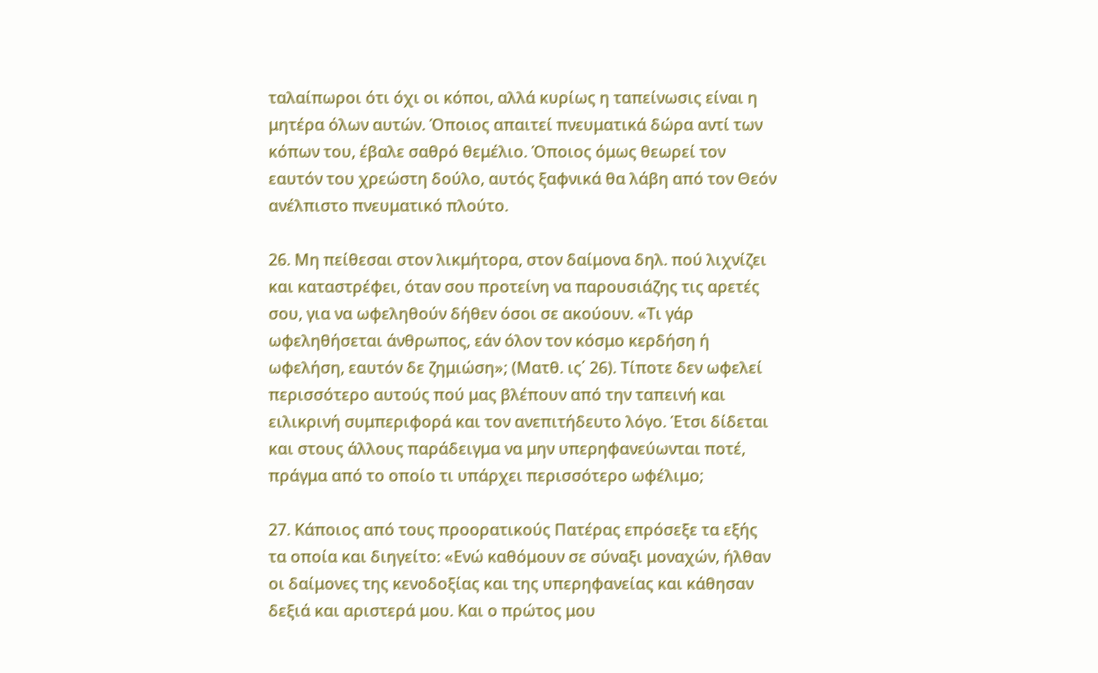ταλαίπωροι ότι όχι οι κόποι, αλλά κυρίως η ταπείνωσις είναι η μητέρα όλων αυτών. Όποιος απαιτεί πνευματικά δώρα αντί των κόπων του, έβαλε σαθρό θεμέλιο. Όποιος όμως θεωρεί τον εαυτόν του χρεώστη δούλο, αυτός ξαφνικά θα λάβη από τον Θεόν ανέλπιστο πνευματικό πλούτο.

26. Μη πείθεσαι στον λικμήτορα, στον δαίμονα δηλ. πού λιχνίζει και καταστρέφει, όταν σου προτείνη να παρουσιάζης τις αρετές σου, για να ωφεληθούν δήθεν όσοι σε ακούουν. «Τι γάρ ωφεληθήσεται άνθρωπος, εάν όλον τον κόσμο κερδήση ή ωφελήση, εαυτόν δε ζημιώση»; (Ματθ. ις΄ 26). Τίποτε δεν ωφελεί περισσότερο αυτούς πού μας βλέπουν από την ταπεινή και ειλικρινή συμπεριφορά και τον ανεπιτήδευτο λόγο. Έτσι δίδεται και στους άλλους παράδειγμα να μην υπερηφανεύωνται ποτέ, πράγμα από το οποίο τι υπάρχει περισσότερο ωφέλιμο;

27. Κάποιος από τους προορατικούς Πατέρας επρόσεξε τα εξής τα οποία και διηγείτο: «Ενώ καθόμουν σε σύναξι μοναχών, ήλθαν οι δαίμονες της κενοδοξίας και της υπερηφανείας και κάθησαν δεξιά και αριστερά μου. Και ο πρώτος μου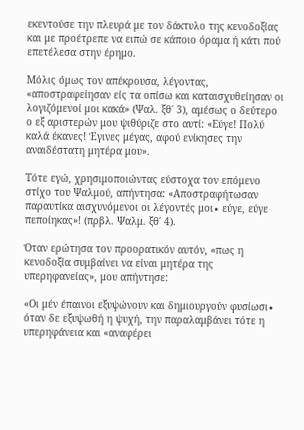εκεντούσε την πλευρά με τον δάκτυλο της κενοδοξίας και με προέτρεπε να ειπώ σε κάποιο όραμα ή κάτι πού επετέλεσα στην έρημο.

Μόλις όμως τον απέκρουσα, λέγοντας, «αποστραφείησαν είς τα οπίσω και καταισχυθείησαν οι λογιζόμενοί μοι κακά» (Ψαλ. ξθ΄ 3), αμέσως ο δεύτερο ο εξ αριστερών μου ψιθύριζε στο αυτί: «Εύγε! Πολύ καλά έκανες! Έγινες μέγας, αφού ενίκησες την αναιδέστατη μητέρα μου».

Τότε εγώ, χρησιμοποιώντας εύστοχα τον επόμενο στίχο του Ψαλμού, απήντησα: «Αποστραφήτωσαν παραυτίκα αισχυνόμενοι οι λέγοντές μοι∙ εύγε, εύγε πεποίηκας»! (πρβλ. Ψαλμ. ξθ΄ 4).

Όταν ερώτησα τον προορατικόν αυτόν, «πως η κενοδοξία συμβαίνει να είναι μητέρα της υπερηφανείας», μου απήντησε:

«Οι μέν έπαινοι εξυψώνουν και δημιουργούν φυσίωσι∙ όταν δε εξυψωθή η ψυχή, την παραλαμβάνει τότε η υπερηφάνεια και «αναφέρει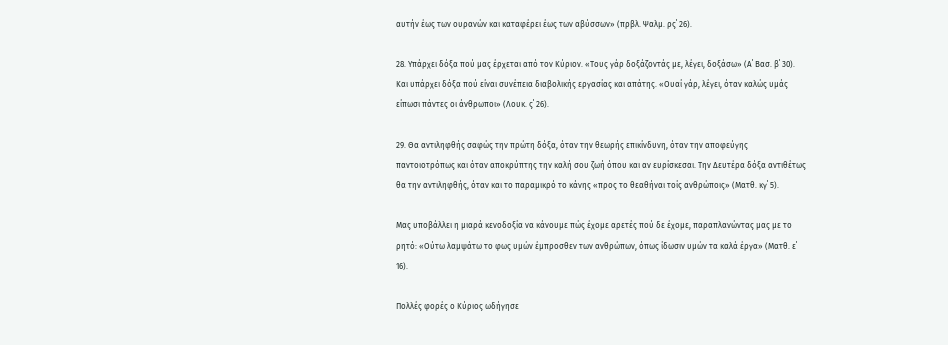αυτήν έως των ουρανών και καταφέρει έως των αβύσσων» (πρβλ. Ψαλμ. ρς΄ 26).

28. Υπάρχει δόξα πού μας έρχεται από τον Κύριον. «Τους γάρ δοξάζοντάς με, λέγει, δοξάσω» (Α΄ Βασ. β΄ 30). Και υπάρχει δόξα πού είναι συνέπεια διαβολικής εργασίας και απάτης. «Ουαί γάρ, λέγει, όταν καλώς υμάς είπωσι πάντες οι άνθρωποι» (Λουκ. ς΄ 26).

29. Θα αντιληφθής σαφώς την πρώτη δόξα, όταν την θεωρής επικίνδυνη, όταν την αποφεύγης παντοιοτρόπως και όταν αποκρύπτης την καλή σου ζωή όπου και αν ευρίσκεσαι. Την Δευτέρα δόξα αντιθέτως θα την αντιληφθής, όταν και το παραμικρό το κάνης «προς το θεαθήναι τοίς ανθρώποις» (Ματθ. κγ΄ 5).

Μας υποβάλλει η μιαρά κενοδοξία να κάνουμε πώς έχομε αρετές πού δε έχομε, παραπλανώντας μας με το ρητό: «Ούτω λαμψάτω το φως υμών έμπροσθεν των ανθρώπων, όπως ίδωσιν υμών τα καλά έργα» (Ματθ. ε΄ 16).

Πολλές φορές ο Κύριος ωδήγησε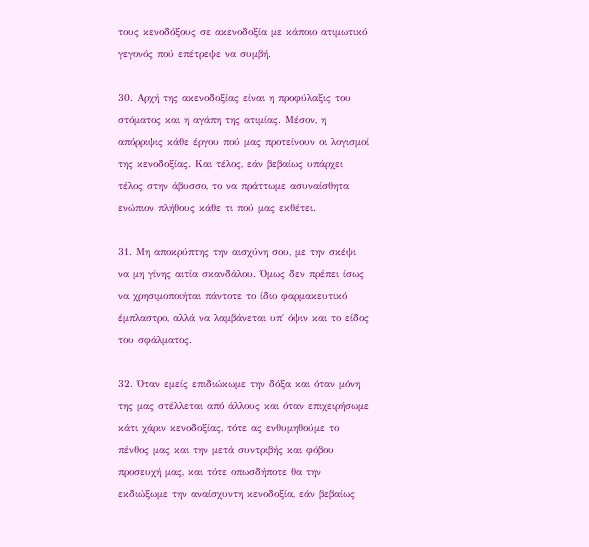τους κενοδόξους σε ακενοδοξία με κάποιο ατιμωτικό γεγονός πού επέτρεψε να συμβή.

30. Αρχή της ακενοδοξίας είναι η προφύλαξις του στόματος και η αγάπη της ατιμίας. Μέσον, η απόρριψις κάθε έργου πού μας προτείνουν οι λογισμοί της κενοδοξίας. Και τέλος, εάν βεβαίως υπάρχει τέλος στην άβυσσο, το να πράττωμε ασυναίσθητα ενώπιον πλήθους κάθε τι πού μας εκθέτει.

31. Μη αποκρύπτης την αισχύνη σου, με την σκέψι να μη γίνης αιτία σκανδάλου. Όμως δεν πρέπει ίσως να χρησιμοποιήται πάντοτε το ίδιο φαρμακευτικό έμπλαστρο, αλλά να λαμβάνεται υπ΄ όψιν και το είδος του σφάλματος.

32. Όταν εμείς επιδιώκωμε την δόξα και όταν μόνη της μας στέλλεται από άλλους και όταν επιχειρήσωμε κάτι χάριν κενοδοξίας, τότε ας ενθυμηθούμε το πένθος μας και την μετά συντριβής και φόβου προσευχή μας, και τότε οπωσδήποτε θα την εκδιώξωμε την αναίσχυντη κενοδοξία, εάν βεβαίως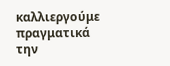καλλιεργούμε πραγματικά την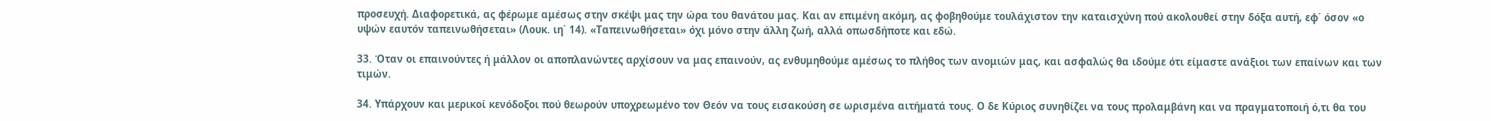προσευχή. Διαφορετικά, ας φέρωμε αμέσως στην σκέψι μας την ώρα του θανάτου μας. Και αν επιμένη ακόμη, ας φοβηθούμε τουλάχιστον την καταισχύνη πού ακολουθεί στην δόξα αυτή, εφ΄ όσον «ο υψών εαυτόν ταπεινωθήσεται» (Λουκ. ιη΄ 14). «Ταπεινωθήσεται» όχι μόνο στην άλλη ζωή, αλλά οπωσδήποτε και εδώ.

33. Όταν οι επαινούντες ή μάλλον οι αποπλανώντες αρχίσουν να μας επαινούν, ας ενθυμηθούμε αμέσως το πλήθος των ανομιών μας, και ασφαλώς θα ιδούμε ότι είμαστε ανάξιοι των επαίνων και των τιμών.

34. Υπάρχουν και μερικοί κενόδοξοι πού θεωρούν υποχρεωμένο τον Θεόν να τους εισακούση σε ωρισμένα αιτήματά τους. Ο δε Κύριος συνηθίζει να τους προλαμβάνη και να πραγματοποιή ό,τι θα του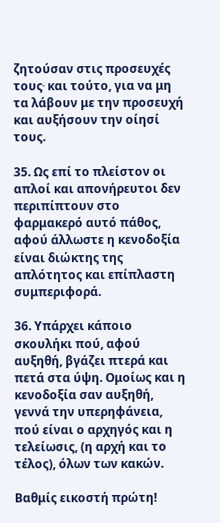ζητούσαν στις προσευχές τους∙ και τούτο, για να μη τα λάβουν με την προσευχή και αυξήσουν την οίησί τους.

35. Ως επί το πλείστον οι απλοί και απονήρευτοι δεν περιπίπτουν στο φαρμακερό αυτό πάθος, αφού άλλωστε η κενοδοξία είναι διώκτης της απλότητος και επίπλαστη συμπεριφορά.

36. Υπάρχει κάποιο σκουλήκι πού, αφού αυξηθή, βγάζει πτερά και πετά στα ύψη. Ομοίως και η κενοδοξία σαν αυξηθή, γεννά την υπερηφάνεια, πού είναι ο αρχηγός και η τελείωσις, (η αρχή και το τέλος), όλων των κακών.

Βαθμίς εικοστή πρώτη!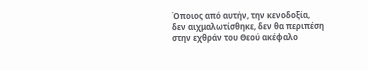Όποιος από αυτήν, την κενοδοξία, δεν αιχμαλωτίσθηκε, δεν θα περιπέση στην εχθράν του Θεού ακέφαλο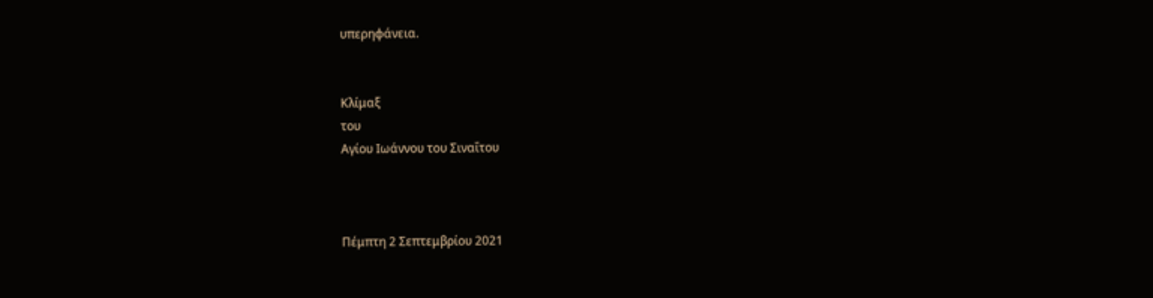υπερηφάνεια.


Κλίμαξ
του
Αγίου Ιωάννου του Σιναΐτου



Πέμπτη 2 Σεπτεμβρίου 2021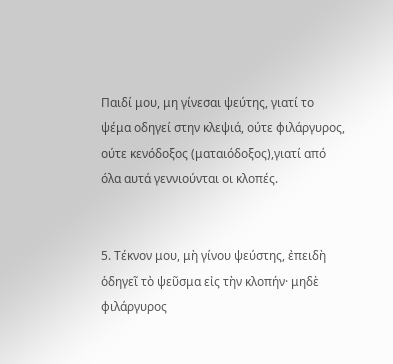Παιδί μου, μη γίνεσαι ψεύτης, γιατί το ψέμα οδηγεί στην κλεψιά, ούτε φιλάργυρος, ούτε κενόδοξος (ματαιόδοξος),γιατί από όλα αυτά γεννιούνται οι κλοπές.


5. Τέκνον μου, μὴ γίνου ψεύστης, ἐπειδὴ ὁδηγεῖ τὸ ψεῦσμα εἰς τὴν κλοπήν· μηδὲ φιλάργυρος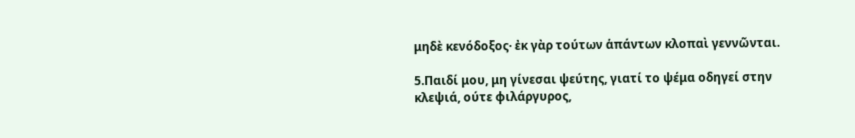μηδὲ κενόδοξος· ἐκ γὰρ τούτων ἁπάντων κλοπαὶ γεννῶνται.

5.Παιδί μου, μη γίνεσαι ψεύτης, γιατί το ψέμα οδηγεί στην κλεψιά, ούτε φιλάργυρος,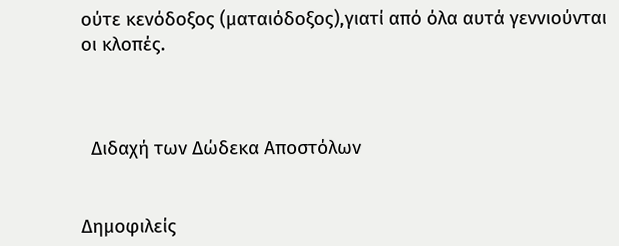ούτε κενόδοξος (ματαιόδοξος),γιατί από όλα αυτά γεννιούνται οι κλοπές.



  Διδαχή των Δώδεκα Αποστόλων


Δημοφιλείς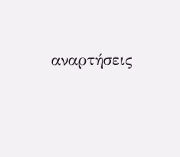αναρτήσεις